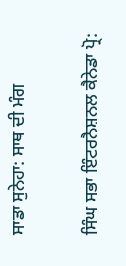ਸਾਡਾ ਸੁਨੇਹਾ: ਸਾਥ ਦੀ ਮੰਗ

ਸਿੰਘ ਸਭਾ ਇੰਟਰਨੈਸ਼ਨਲ ਕੈਨੇਡਾ ਪ੍ਰੋ: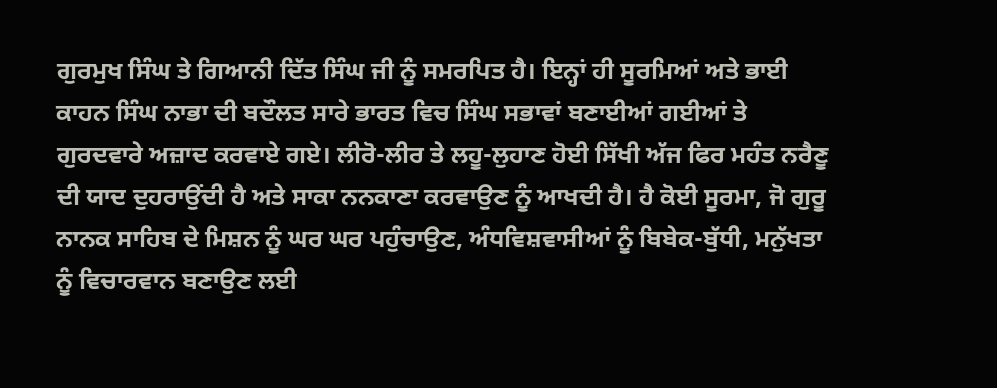ਗੁਰਮੁਖ ਸਿੰਘ ਤੇ ਗਿਆਨੀ ਦਿੱਤ ਸਿੰਘ ਜੀ ਨੂੰ ਸਮਰਪਿਤ ਹੈ। ਇਨ੍ਹਾਂ ਹੀ ਸੂਰਮਿਆਂ ਅਤੇ ਭਾਈ ਕਾਹਨ ਸਿੰਘ ਨਾਭਾ ਦੀ ਬਦੌਲਤ ਸਾਰੇ ਭਾਰਤ ਵਿਚ ਸਿੰਘ ਸਭਾਵਾਂ ਬਣਾਈਆਂ ਗਈਆਂ ਤੇ ਗੁਰਦਵਾਰੇ ਅਜ਼ਾਦ ਕਰਵਾਏ ਗਏ। ਲੀਰੋ-ਲੀਰ ਤੇ ਲਹੂ-ਲੁਹਾਣ ਹੋਈ ਸਿੱਖੀ ਅੱਜ ਫਿਰ ਮਹੰਤ ਨਰੈਣੂ ਦੀ ਯਾਦ ਦੁਹਰਾਉਂਦੀ ਹੈ ਅਤੇ ਸਾਕਾ ਨਨਕਾਣਾ ਕਰਵਾਉਣ ਨੂੰ ਆਖਦੀ ਹੈ। ਹੈ ਕੋਈ ਸੂਰਮਾ, ਜੋ ਗੁਰੂ ਨਾਨਕ ਸਾਹਿਬ ਦੇ ਮਿਸ਼ਨ ਨੂੰ ਘਰ ਘਰ ਪਹੁੰਚਾਉਣ, ਅੰਧਵਿਸ਼ਵਾਸੀਆਂ ਨੂੰ ਬਿਬੇਕ-ਬੁੱਧੀ, ਮਨੁੱਖਤਾ ਨੂੰ ਵਿਚਾਰਵਾਨ ਬਣਾਉਣ ਲਈ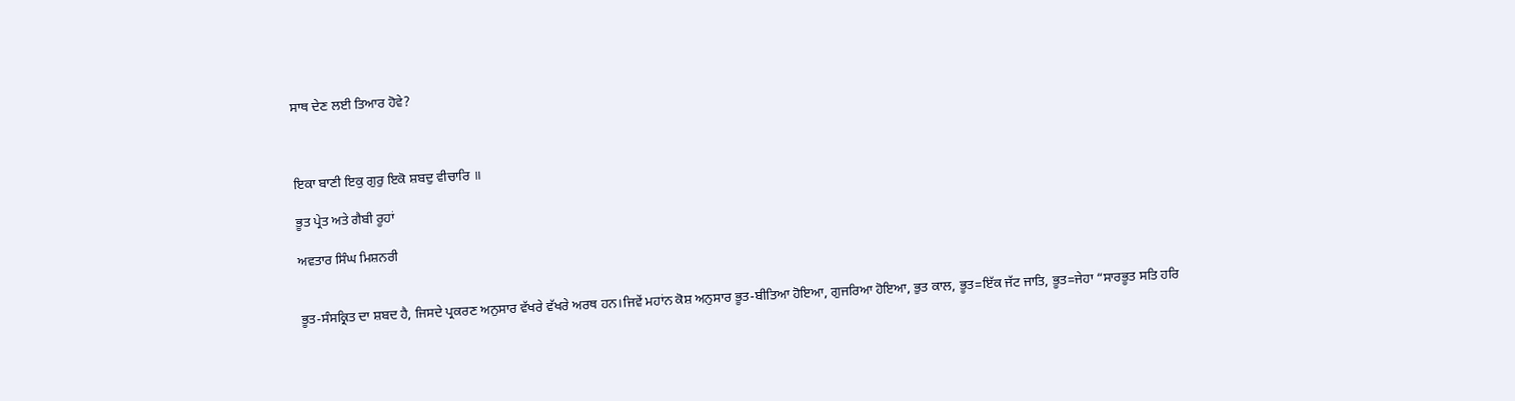ਸਾਥ ਦੇਣ ਲਈ ਤਿਆਰ ਹੋਵੇ?



ਇਕਾ ਬਾਣੀ ਇਕੁ ਗੁਰੁ ਇਕੋ ਸ਼ਬਦੁ ਵੀਚਾਰਿ ॥

ਭੂਤ ਪ੍ਰੇਤ ਅਤੇ ਗੈਬੀ ਰੂਹਾਂ

ਅਵਤਾਰ ਸਿੰਘ ਮਿਸ਼ਨਰੀ


ਭੂਤ-ਸੰਸਕ੍ਰਿਤ ਦਾ ਸ਼ਬਦ ਹੈ, ਜਿਸਦੇ ਪ੍ਰਕਰਣ ਅਨੁਸਾਰ ਵੱਖਰੇ ਵੱਖਰੇ ਅਰਥ ਹਨ।ਜਿਵੇਂ ਮਹਾਂਨ ਕੋਸ਼ ਅਨੁਸਾਰ ਭੂਤ-ਬੀਤਿਆ ਹੋਇਆ, ਗੁਜਰਿਆ ਹੋਇਆ, ਭੁਤ ਕਾਲ, ਭੂਤ=ਇੱਕ ਜੱਟ ਜਾਤਿ, ਭੂਤ=ਜੇਹਾ “ਸਾਰਭੂਤ ਸਤਿ ਹਰਿ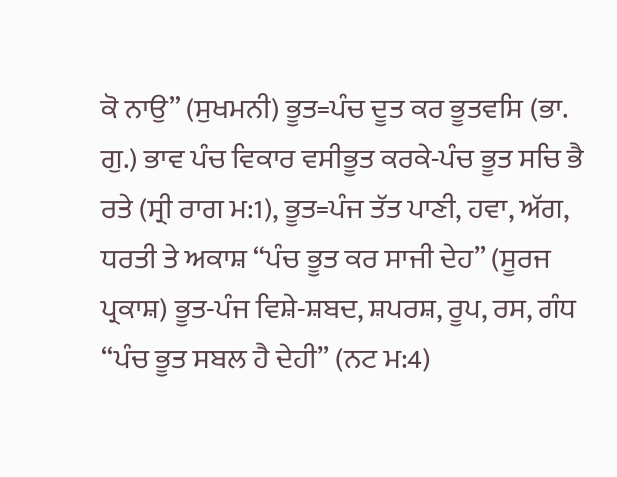ਕੋ ਨਾਉ” (ਸੁਖਮਨੀ) ਭੂਤ=ਪੰਚ ਦੂਤ ਕਰ ਭੂਤਵਸਿ (ਭਾ. ਗੁ.) ਭਾਵ ਪੰਚ ਵਿਕਾਰ ਵਸੀਭੂਤ ਕਰਕੇ-ਪੰਚ ਭੂਤ ਸਚਿ ਭੈ ਰਤੇ (ਸ੍ਰੀ ਰਾਗ ਮ:1), ਭੂਤ=ਪੰਜ ਤੱਤ ਪਾਣੀ, ਹਵਾ, ਅੱਗ, ਧਰਤੀ ਤੇ ਅਕਾਸ਼ “ਪੰਚ ਭੂਤ ਕਰ ਸਾਜੀ ਦੇਹ” (ਸੂਰਜ ਪ੍ਰਕਾਸ਼) ਭੂਤ-ਪੰਜ ਵਿਸ਼ੇ-ਸ਼ਬਦ, ਸ਼ਪਰਸ਼, ਰੂਪ, ਰਸ, ਗੰਧ “ਪੰਚ ਭੂਤ ਸਬਲ ਹੈ ਦੇਹੀ” (ਨਟ ਮ:4)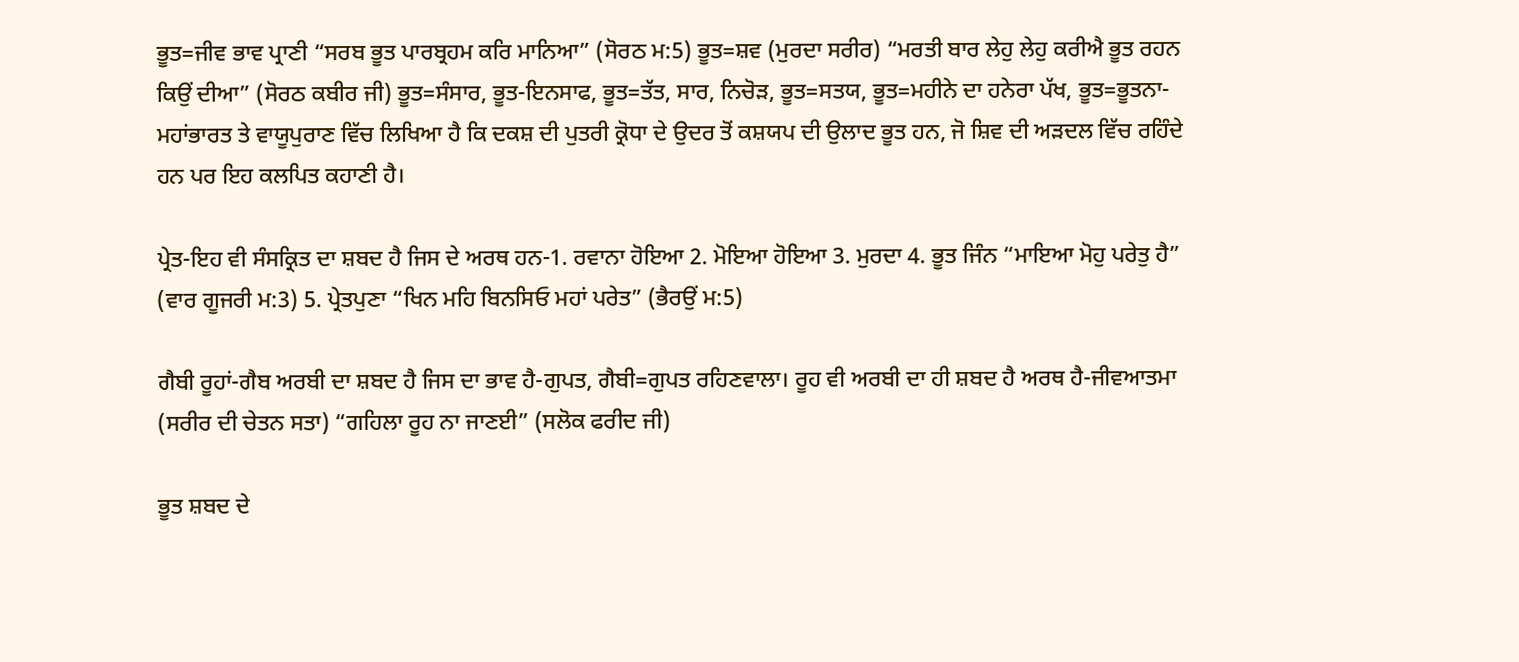ਭੂਤ=ਜੀਵ ਭਾਵ ਪ੍ਰਾਣੀ “ਸਰਬ ਭੂਤ ਪਾਰਬ੍ਰਹਮ ਕਰਿ ਮਾਨਿਆ” (ਸੋਰਠ ਮ:5) ਭੂਤ=ਸ਼ਵ (ਮੁਰਦਾ ਸਰੀਰ) “ਮਰਤੀ ਬਾਰ ਲੇਹੁ ਲੇਹੁ ਕਰੀਐ ਭੂਤ ਰਹਨ ਕਿਉਂ ਦੀਆ” (ਸੋਰਠ ਕਬੀਰ ਜੀ) ਭੂਤ=ਸੰਸਾਰ, ਭੂਤ-ਇਨਸਾਫ, ਭੂਤ=ਤੱਤ, ਸਾਰ, ਨਿਚੋੜ, ਭੂਤ=ਸਤਯ, ਭੂਤ=ਮਹੀਨੇ ਦਾ ਹਨੇਰਾ ਪੱਖ, ਭੂਤ=ਭੂਤਨਾ-ਮਹਾਂਭਾਰਤ ਤੇ ਵਾਯੂਪੁਰਾਣ ਵਿੱਚ ਲਿਖਿਆ ਹੈ ਕਿ ਦਕਸ਼ ਦੀ ਪੁਤਰੀ ਕ੍ਰੋਧਾ ਦੇ ਉਦਰ ਤੋਂ ਕਸ਼ਯਪ ਦੀ ਉਲਾਦ ਭੂਤ ਹਨ, ਜੋ ਸ਼ਿਵ ਦੀ ਅੜਦਲ ਵਿੱਚ ਰਹਿੰਦੇ ਹਨ ਪਰ ਇਹ ਕਲਪਿਤ ਕਹਾਣੀ ਹੈ।

ਪ੍ਰੇਤ-ਇਹ ਵੀ ਸੰਸਕ੍ਰਿਤ ਦਾ ਸ਼ਬਦ ਹੈ ਜਿਸ ਦੇ ਅਰਥ ਹਨ-1. ਰਵਾਨਾ ਹੋਇਆ 2. ਮੋਇਆ ਹੋਇਆ 3. ਮੁਰਦਾ 4. ਭੂਤ ਜਿੰਨ “ਮਾਇਆ ਮੋਹੁ ਪਰੇਤੁ ਹੈ” (ਵਾਰ ਗੂਜਰੀ ਮ:3) 5. ਪ੍ਰੇਤਪੁਣਾ “ਖਿਨ ਮਹਿ ਬਿਨਸਿਓ ਮਹਾਂ ਪਰੇਤ” (ਭੈਰਉਂ ਮ:5)

ਗੈਬੀ ਰੂਹਾਂ-ਗੈਬ ਅਰਬੀ ਦਾ ਸ਼ਬਦ ਹੈ ਜਿਸ ਦਾ ਭਾਵ ਹੈ-ਗੁਪਤ, ਗੈਬੀ=ਗੁਪਤ ਰਹਿਣਵਾਲਾ। ਰੂਹ ਵੀ ਅਰਬੀ ਦਾ ਹੀ ਸ਼ਬਦ ਹੈ ਅਰਥ ਹੈ-ਜੀਵਆਤਮਾ (ਸਰੀਰ ਦੀ ਚੇਤਨ ਸਤਾ) “ਗਹਿਲਾ ਰੂਹ ਨਾ ਜਾਣਈ” (ਸਲੋਕ ਫਰੀਦ ਜੀ)

ਭੂਤ ਸ਼ਬਦ ਦੇ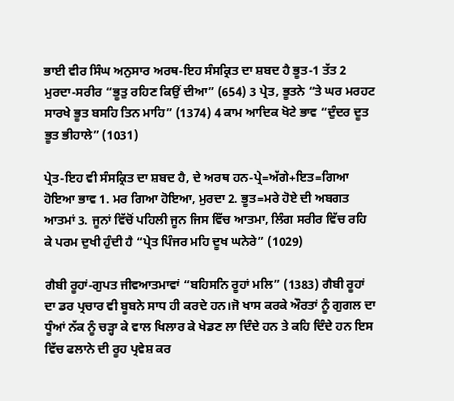ਭਾਈ ਵੀਰ ਸਿੰਘ ਅਨੁਸਾਰ ਅਰਥ-ਇਹ ਸੰਸਕ੍ਰਿਤ ਦਾ ਸ਼ਬਦ ਹੈ ਭੂਤ-1 ਤੱਤ 2 ਮੁਰਦਾ-ਸਰੀਰ “ਭੂਤੁ ਰਹਿਣ ਕਿਉਂ ਦੀਆ” (654) 3 ਪ੍ਰੇਤ, ਭੂਤਨੇ “ਤੇ ਘਰ ਮਰਹਟ ਸਾਰਖੇ ਭੂਤ ਬਸਹਿ ਤਿਨ ਮਾਹਿ” (1374) 4 ਕਾਮ ਆਦਿਕ ਖੋਟੇ ਭਾਵ “ਦੁੰਦਰ ਦੂਤ ਭੂਤ ਭੀਹਾਲੇ” (1031)

ਪ੍ਰੇਤ-ਇਹ ਵੀ ਸੰਸਕ੍ਰਿਤ ਦਾ ਸ਼ਬਦ ਹੈ, ਦੇ ਅਰਥ ਹਨ-ਪ੍ਰੇ=ਅੱਗੇ+ਇਤ=ਗਿਆ ਹੋਇਆ ਭਾਵ 1. ਮਰ ਗਿਆ ਹੋਇਆ, ਮੁਰਦਾ 2. ਭੂਤ=ਮਰੇ ਹੋਏ ਦੀ ਅਬਗਤ ਆਤਮਾਂ 3. ਜੂਨਾਂ ਵਿੱਚੋਂ ਪਹਿਲੀ ਜੂਨ ਜਿਸ ਵਿੱਚ ਆਤਮਾ, ਲਿੰਗ ਸਰੀਰ ਵਿੱਚ ਰਹਿ ਕੇ ਪਰਮ ਦੁਖੀ ਹੁੰਦੀ ਹੈ “ਪ੍ਰੇਤ ਪਿੰਜਰ ਮਹਿ ਦੂਖ ਘਨੇਰੇ” (1029)

ਗੈਬੀ ਰੂਹਾਂ-ਗੁਪਤ ਜੀਵਆਤਮਾਵਾਂ “ਬਹਿਸਨਿ ਰੂਹਾਂ ਮਲਿ” (1383) ਗੈਬੀ ਰੂਹਾਂ ਦਾ ਡਰ ਪ੍ਰਚਾਰ ਵੀ ਬੂਬਨੇ ਸਾਧ ਹੀ ਕਰਦੇ ਹਨ।ਜੋ ਖਾਸ ਕਰਕੇ ਔਰਤਾਂ ਨੂੰ ਗੁਗਲ ਦਾ ਧੂੰਆਂ ਨੱਕ ਨੂੰ ਚੜ੍ਹਾ ਕੇ ਵਾਲ ਖਿਲਾਰ ਕੇ ਖੇਡਣ ਲਾ ਦਿੰਦੇ ਹਨ ਤੇ ਕਹਿ ਦਿੰਦੇ ਹਨ ਇਸ ਵਿੱਚ ਫਲਾਨੇ ਦੀ ਰੂਹ ਪ੍ਰਵੇਸ਼ ਕਰ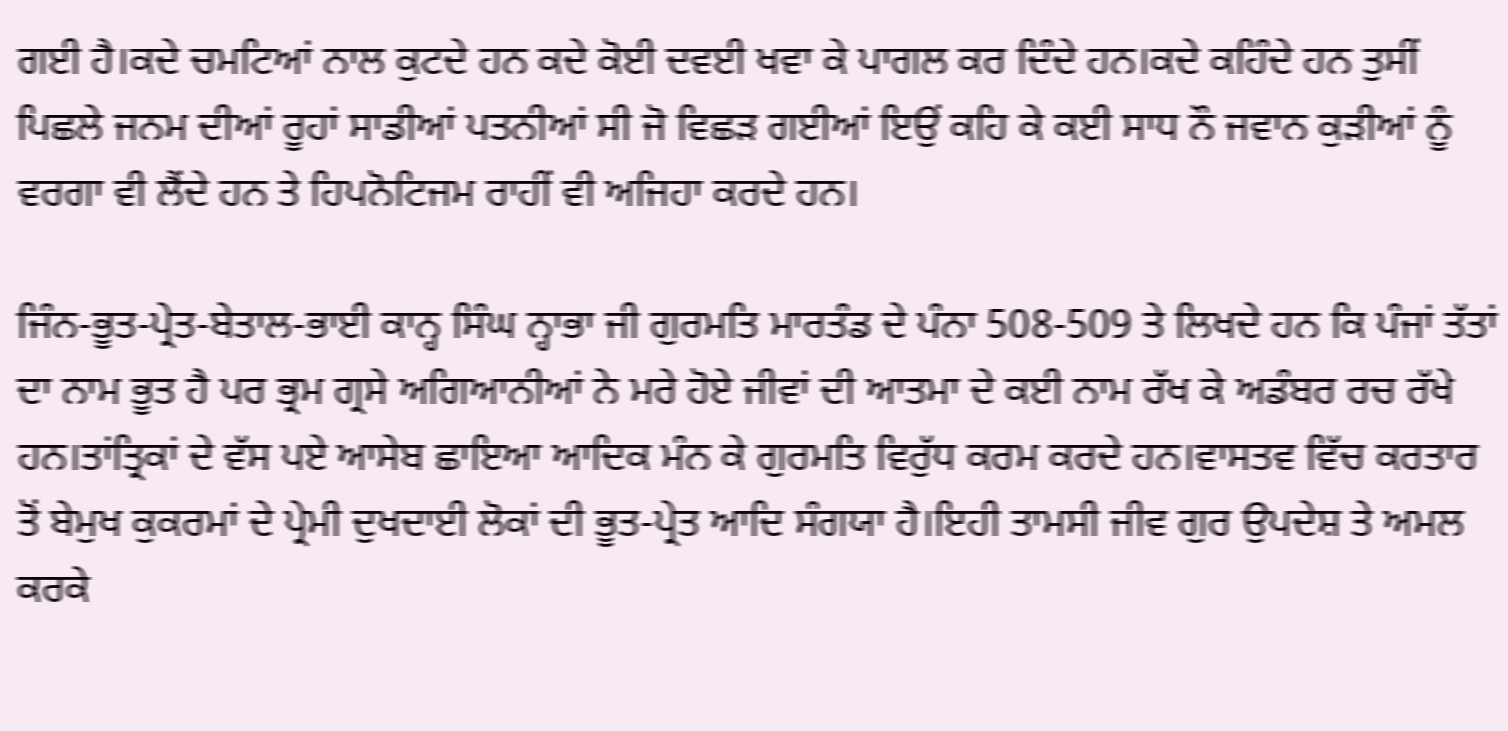ਗਈ ਹੈ।ਕਦੇ ਚਮਟਿਆਂ ਨਾਲ ਕੁਟਦੇ ਹਨ ਕਦੇ ਕੋਈ ਦਵਈ ਖਵਾ ਕੇ ਪਾਗਲ ਕਰ ਦਿੰਦੇ ਹਨ।ਕਦੇ ਕਹਿੰਦੇ ਹਨ ਤੁਸੀਂ ਪਿਛਲੇ ਜਨਮ ਦੀਆਂ ਰੂਹਾਂ ਸਾਡੀਆਂ ਪਤਨੀਆਂ ਸੀ ਜੋ ਵਿਛੜ ਗਈਆਂ ਇਉਂ ਕਹਿ ਕੇ ਕਈ ਸਾਧ ਨੌ ਜਵਾਨ ਕੁੜੀਆਂ ਨੂੰ ਵਰਗਾ ਵੀ ਲੈਂਦੇ ਹਨ ਤੇ ਹਿਪਨੋਟਿਜਮ ਰਾਹੀਂ ਵੀ ਅਜਿਹਾ ਕਰਦੇ ਹਨ।

ਜਿੰਨ-ਭੂਤ-ਪ੍ਰੇਤ-ਬੇਤਾਲ-ਭਾਈ ਕਾਨ੍ਹ ਸਿੰਘ ਨ੍ਹਾਭਾ ਜੀ ਗੁਰਮਤਿ ਮਾਰਤੰਡ ਦੇ ਪੰਨਾ 508-509 ਤੇ ਲਿਖਦੇ ਹਨ ਕਿ ਪੰਜਾਂ ਤੱਤਾਂ ਦਾ ਨਾਮ ਭੂਤ ਹੈ ਪਰ ਭ੍ਰਮ ਗ੍ਰਸੇ ਅਗਿਆਨੀਆਂ ਨੇ ਮਰੇ ਹੋਏ ਜੀਵਾਂ ਦੀ ਆਤਮਾ ਦੇ ਕਈ ਨਾਮ ਰੱਖ ਕੇ ਅਡੰਬਰ ਰਚ ਰੱਖੇ ਹਨ।ਤਾਂਤ੍ਰਿਕਾਂ ਦੇ ਵੱਸ ਪਏ ਆਸੇਬ ਛਾਇਆ ਆਦਿਕ ਮੰਨ ਕੇ ਗੁਰਮਤਿ ਵਿਰੁੱਧ ਕਰਮ ਕਰਦੇ ਹਨ।ਵਾਸਤਵ ਵਿੱਚ ਕਰਤਾਰ ਤੋਂ ਬੇਮੁਖ ਕੁਕਰਮਾਂ ਦੇ ਪ੍ਰੇਮੀ ਦੁਖਦਾਈ ਲੋਕਾਂ ਦੀ ਭੂਤ-ਪ੍ਰੇਤ ਆਦਿ ਸੰਗਯਾ ਹੈ।ਇਹੀ ਤਾਮਸੀ ਜੀਵ ਗੁਰ ਉਪਦੇਸ਼ ਤੇ ਅਮਲ ਕਰਕੇ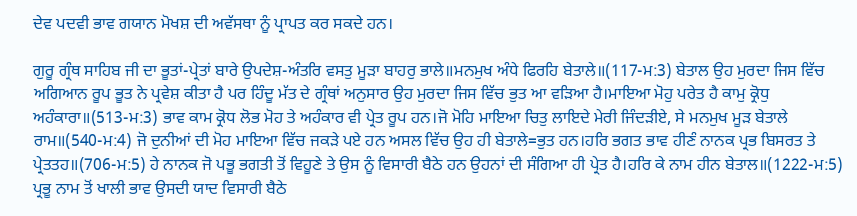ਦੇਵ ਪਦਵੀ ਭਾਵ ਗਯਾਨ ਮੋਖਸ਼ ਦੀ ਅਵੱਸਥਾ ਨੂੰ ਪ੍ਰਾਪਤ ਕਰ ਸਕਦੇ ਹਨ।

ਗੁਰੂ ਗ੍ਰੰਥ ਸਾਹਿਬ ਜੀ ਦਾ ਭੂਤਾਂ-ਪ੍ਰੇਤਾਂ ਬਾਰੇ ਉਪਦੇਸ਼-ਅੰਤਰਿ ਵਸਤੁ ਮੂੜਾ ਬਾਹਰੁ ਭਾਲੇ॥ਮਨਮੁਖ ਅੰਧੇ ਫਿਰਹਿ ਬੇਤਾਲੇ॥(117-ਮ:3) ਬੇਤਾਲ ਉਹ ਮੁਰਦਾ ਜਿਸ ਵਿੱਚ ਅਗਿਆਨ ਰੂਪ ਭੂਤ ਨੇ ਪ੍ਰਵੇਸ਼ ਕੀਤਾ ਹੈ ਪਰ ਹਿੰਦੂ ਮੱਤ ਦੇ ਗ੍ਰੰਥਾਂ ਅਨੁਸਾਰ ਉਹ ਮੁਰਦਾ ਜਿਸ ਵਿੱਚ ਭੁਤ ਆ ਵੜਿਆ ਹੈ।ਮਾਇਆ ਮੋਹੁ ਪਰੇਤ ਹੈ ਕਾਮੁ ਕ੍ਰੋਧੁ ਅਹੰਕਾਰਾ॥(513-ਮ:3) ਭਾਵ ਕਾਮ ਕ੍ਰੋਧ ਲੋਭ ਮੋਹ ਤੇ ਅਹੰਕਾਰ ਵੀ ਪ੍ਰੇਤ ਰੂਪ ਹਨ।ਜੋ ਮੋਹਿ ਮਾਇਆ ਚਿਤੁ ਲਾਇਦੇ ਮੇਰੀ ਜਿੰਦੜੀਏ, ਸੇ ਮਨਮੁਖ ਮੂੜ ਬੇਤਾਲੇ ਰਾਮ॥(540-ਮ:4) ਜੋ ਦੁਨੀਆਂ ਦੀ ਮੋਹ ਮਾਇਆ ਵਿੱਚ ਜਕੜੇ ਪਏ ਹਨ ਅਸਲ ਵਿੱਚ ਉਹ ਹੀ ਬੇਤਾਲੇ=ਭੁਤ ਹਨ।ਹਰਿ ਭਗਤ ਭਾਵ ਹੀਣੰ ਨਾਨਕ ਪ੍ਰਭ ਬਿਸਰਤ ਤੇ ਪ੍ਰੇਤਤਹ॥(706-ਮ:5) ਹੇ ਨਾਨਕ ਜੋ ਪਭੂ ਭਗਤੀ ਤੋਂ ਵਿਹੂਣੇ ਤੇ ਉਸ ਨੂੰ ਵਿਸਾਰੀ ਬੈਠੇ ਹਨ ਉਹਨਾਂ ਦੀ ਸੰਗਿਆ ਹੀ ਪ੍ਰੇਤ ਹੈ।ਹਰਿ ਕੇ ਨਾਮ ਹੀਨ ਬੇਤਾਲ॥(1222-ਮ:5) ਪ੍ਰਭੂ ਨਾਮ ਤੋਂ ਖਾਲੀ ਭਾਵ ਉਸਦੀ ਯਾਦ ਵਿਸਾਰੀ ਬੈਠੇ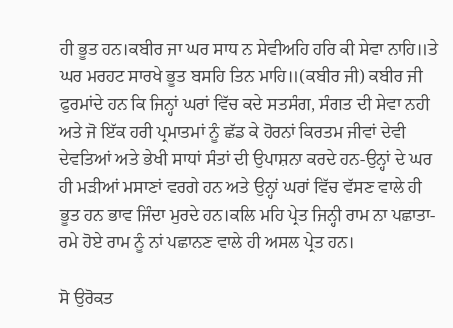ਹੀ ਭੂਤ ਹਨ।ਕਬੀਰ ਜਾ ਘਰ ਸਾਧ ਨ ਸੇਵੀਅਹਿ ਹਰਿ ਕੀ ਸੇਵਾ ਨਾਹਿ॥ਤੇ ਘਰ ਮਰਹਟ ਸਾਰਖੇ ਭੂਤ ਬਸਹਿ ਤਿਨ ਮਾਹਿ॥(ਕਬੀਰ ਜੀ) ਕਬੀਰ ਜੀ ਫੁਰਮਾਂਦੇ ਹਨ ਕਿ ਜਿਨ੍ਹਾਂ ਘਰਾਂ ਵਿੱਚ ਕਦੇ ਸਤਸੰਗ, ਸੰਗਤ ਦੀ ਸੇਵਾ ਨਹੀ ਅਤੇ ਜੋ ਇੱਕ ਹਰੀ ਪ੍ਰਮਾਤਮਾਂ ਨੂੰ ਛੱਡ ਕੇ ਹੋਰਨਾਂ ਕਿਰਤਮ ਜੀਵਾਂ ਦੇਵੀ ਦੇਵਤਿਆਂ ਅਤੇ ਭੇਖੀ ਸਾਧਾਂ ਸੰਤਾਂ ਦੀ ਉਪਾਸ਼ਨਾ ਕਰਦੇ ਹਨ-ਉਨ੍ਹਾਂ ਦੇ ਘਰ ਹੀ ਮੜੀਆਂ ਮਸਾਣਾਂ ਵਰਗੇ ਹਨ ਅਤੇ ਉਨ੍ਹਾਂ ਘਰਾਂ ਵਿੱਚ ਵੱਸਣ ਵਾਲੇ ਹੀ ਭੂਤ ਹਨ ਭਾਵ ਜਿੰਦਾ ਮੁਰਦੇ ਹਨ।ਕਲਿ ਮਹਿ ਪ੍ਰੇਤ ਜਿਨ੍ਹੀ ਰਾਮ ਨਾ ਪਛਾਤਾ-ਰਮੇ ਹੋਏ ਰਾਮ ਨੂੰ ਨਾਂ ਪਛਾਨਣ ਵਾਲੇ ਹੀ ਅਸਲ ਪ੍ਰੇਤ ਹਨ।

ਸੋ ਉਰੋਕਤ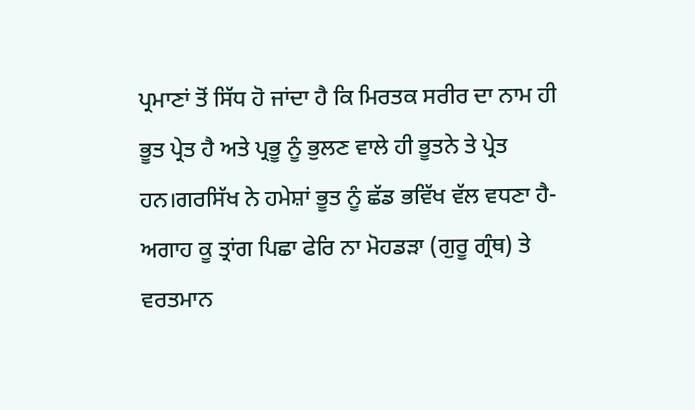ਪ੍ਰਮਾਣਾਂ ਤੋਂ ਸਿੱਧ ਹੋ ਜਾਂਦਾ ਹੈ ਕਿ ਮਿਰਤਕ ਸਰੀਰ ਦਾ ਨਾਮ ਹੀ ਭੂਤ ਪ੍ਰੇਤ ਹੈ ਅਤੇ ਪ੍ਰਭੂ ਨੂੰ ਭੁਲਣ ਵਾਲੇ ਹੀ ਭੂਤਨੇ ਤੇ ਪ੍ਰੇਤ ਹਨ।ਗਰਸਿੱਖ ਨੇ ਹਮੇਸ਼ਾਂ ਭੂਤ ਨੂੰ ਛੱਡ ਭਵਿੱਖ ਵੱਲ ਵਧਣਾ ਹੈ-ਅਗਾਹ ਕੂ ਤ੍ਰਾਂਗ ਪਿਛਾ ਫੇਰਿ ਨਾ ਮੋਹਡੜਾ (ਗੁਰੂ ਗ੍ਰੰਥ) ਤੇ ਵਰਤਮਾਨ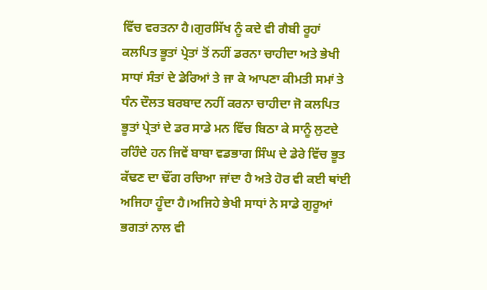ਵਿੱਚ ਵਰਤਨਾ ਹੈ।ਗੁਰਸਿੱਖ ਨੂੰ ਕਦੇ ਵੀ ਗੈਬੀ ਰੂਹਾਂ ਕਲਪਿਤ ਭੂਤਾਂ ਪ੍ਰੇਤਾਂ ਤੋਂ ਨਹੀਂ ਡਰਨਾ ਚਾਹੀਦਾ ਅਤੇ ਭੇਖੀ ਸਾਧਾਂ ਸੰਤਾਂ ਦੇ ਡੇਰਿਆਂ ਤੇ ਜਾ ਕੇ ਆਪਣਾ ਕੀਮਤੀ ਸਮਾਂ ਤੇ ਧੰਨ ਦੌਲਤ ਬਰਬਾਦ ਨਹੀਂ ਕਰਨਾ ਚਾਹੀਦਾ ਜੋ ਕਲਪਿਤ ਭੂਤਾਂ ਪ੍ਰੇਤਾਂ ਦੇ ਡਰ ਸਾਡੇ ਮਨ ਵਿੱਚ ਬਿਠਾ ਕੇ ਸਾਨੂੰ ਲੁਟਦੇ ਰਹਿੰਦੇ ਹਨ ਜਿਵੇਂ ਬਾਬਾ ਵਡਭਾਗ ਸਿੰਘ ਦੇ ਡੇਰੇ ਵਿੱਚ ਭੂਤ ਕੱਢਣ ਦਾ ਢੌਂਗ ਰਚਿਆ ਜਾਂਦਾ ਹੈ ਅਤੇ ਹੋਰ ਵੀ ਕਈ ਥਾਂਈ ਅਜਿਹਾ ਹੂੰਦਾ ਹੈ।ਅਜਿਹੇ ਭੇਖੀ ਸਾਧਾਂ ਨੇ ਸਾਡੇ ਗੁਰੂਆਂ ਭਗਤਾਂ ਨਾਲ ਵੀ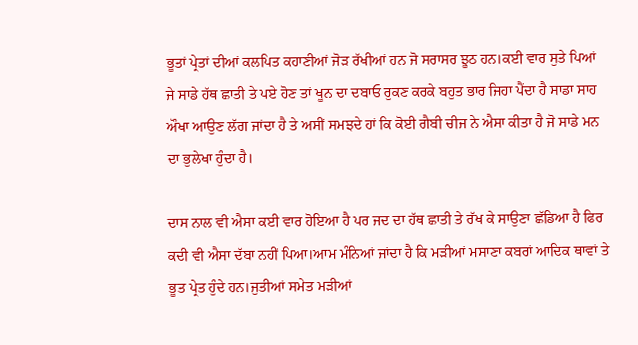ਭੂਤਾਂ ਪ੍ਰੇਤਾਂ ਦੀਆਂ ਕਲਪਿਤ ਕਹਾਣੀਆਂ ਜੋੜ ਰੱਖੀਆਂ ਹਨ ਜੋ ਸਰਾਸਰ ਝੂਠ ਹਨ।ਕਈ ਵਾਰ ਸੁਤੇ ਪਿਆਂ ਜੇ ਸਾਡੇ ਹੱਥ ਛਾਤੀ ਤੇ ਪਏ ਹੋਣ ਤਾਂ ਖੂਨ ਦਾ ਦਬਾਓ ਰੁਕਣ ਕਰਕੇ ਬਹੁਤ ਭਾਰ ਜਿਹਾ ਪੈਂਦਾ ਹੈ ਸਾਡਾ ਸਾਹ ਔਖਾ ਆਉਣ ਲੱਗ ਜਾਂਦਾ ਹੈ ਤੇ ਅਸੀਂ ਸਮਝਦੇ ਹਾਂ ਕਿ ਕੋਈ ਗੈਬੀ ਚੀਜ ਨੇ ਐਸਾ ਕੀਤਾ ਹੈ ਜੋ ਸਾਡੇ ਮਨ ਦਾ ਭੁਲੇਖਾ ਹੁੰਦਾ ਹੈ।

ਦਾਸ ਨਾਲ ਵੀ ਐਸਾ ਕਈ ਵਾਰ ਹੋਇਆ ਹੈ ਪਰ ਜਦ ਦਾ ਹੱਥ ਛਾਤੀ ਤੇ ਰੱਖ ਕੇ ਸਾਉਣਾ ਛੱਡਿਆ ਹੈ ਫਿਰ ਕਦੀ ਵੀ ਐਸਾ ਦੱਬਾ ਨਹੀਂ ਪਿਆ।ਆਮ ਮੰਨਿਆਂ ਜਾਂਦਾ ਹੈ ਕਿ ਮੜੀਆਂ ਮਸਾਣਾ ਕਬਰਾਂ ਆਦਿਕ ਥਾਵਾਂ ਤੇ ਭੂਤ ਪ੍ਰੇਤ ਹੁੰਦੇ ਹਨ।ਜੁਤੀਆਂ ਸਮੇਤ ਮੜੀਆਂ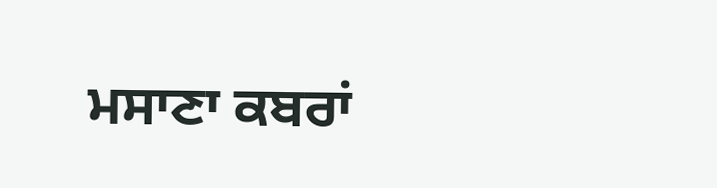ਮਸਾਣਾ ਕਬਰਾਂ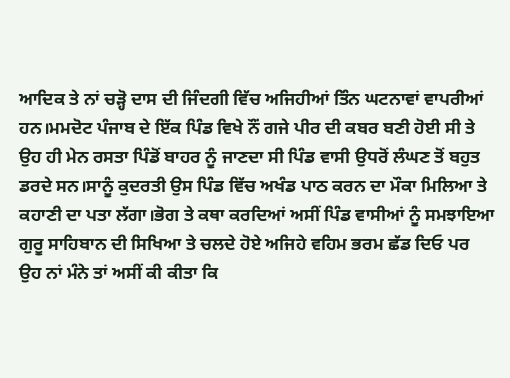ਆਦਿਕ ਤੇ ਨਾਂ ਚੜ੍ਹੋ ਦਾਸ ਦੀ ਜਿੰਦਗੀ ਵਿੱਚ ਅਜਿਹੀਆਂ ਤਿੰਨ ਘਟਨਾਵਾਂ ਵਾਪਰੀਆਂ ਹਨ।ਮਮਦੋਟ ਪੰਜਾਬ ਦੇ ਇੱਕ ਪਿੰਡ ਵਿਖੇ ਨੌਂ ਗਜੇ ਪੀਰ ਦੀ ਕਬਰ ਬਣੀ ਹੋਈ ਸੀ ਤੇ ਉਹ ਹੀ ਮੇਨ ਰਸਤਾ ਪਿੰਡੋਂ ਬਾਹਰ ਨੂੰ ਜਾਣਦਾ ਸੀ ਪਿੰਡ ਵਾਸੀ ਉਧਰੋਂ ਲੰਘਣ ਤੋਂ ਬਹੁਤ ਡਰਦੇ ਸਨ।ਸਾਨੂੰ ਕੁਦਰਤੀ ਉਸ ਪਿੰਡ ਵਿੱਚ ਅਖੰਡ ਪਾਠ ਕਰਨ ਦਾ ਮੌਕਾ ਮਿਲਿਆ ਤੇ ਕਹਾਣੀ ਦਾ ਪਤਾ ਲੱਗਾ।ਭੋਗ ਤੇ ਕਥਾ ਕਰਦਿਆਂ ਅਸੀਂ ਪਿੰਡ ਵਾਸੀਆਂ ਨੂੰ ਸਮਝਾਇਆ ਗੁਰੂ ਸਾਹਿਬਾਨ ਦੀ ਸਿਖਿਆ ਤੇ ਚਲਦੇ ਹੋਏ ਅਜਿਹੇ ਵਹਿਮ ਭਰਮ ਛੱਡ ਦਿਓ ਪਰ ਉਹ ਨਾਂ ਮੰਨੇ ਤਾਂ ਅਸੀਂ ਕੀ ਕੀਤਾ ਕਿ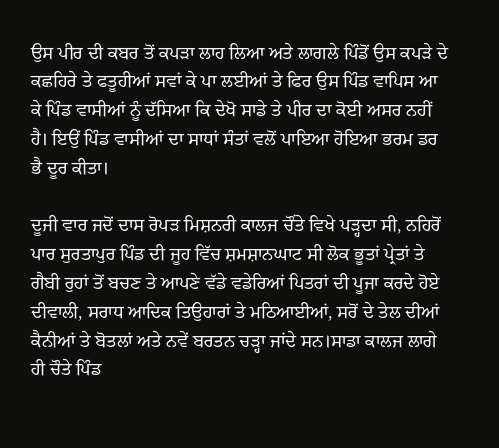ਉਸ ਪੀਰ ਦੀ ਕਬਰ ਤੋਂ ਕਪੜਾ ਲਾਹ ਲਿਆ ਅਤੇ ਲਾਗਲੇ ਪਿੰਡੋਂ ਉਸ ਕਪੜੇ ਦੇ ਕਛਹਿਰੇ ਤੇ ਫਤੂਹੀਆਂ ਸਵਾਂ ਕੇ ਪਾ ਲਈਆਂ ਤੇ ਫਿਰ ਉਸ ਪਿੰਡ ਵਾਪਿਸ ਆ ਕੇ ਪਿੰਡ ਵਾਸੀਆਂ ਨੂੰ ਦੱਸਿਆ ਕਿ ਦੇਖੋ ਸਾਡੇ ਤੇ ਪੀਰ ਦਾ ਕੋਈ ਅਸਰ ਨਹੀਂ ਹੈ। ਇਉਂ ਪਿੰਡ ਵਾਸੀਆਂ ਦਾ ਸਾਧਾਂ ਸੰਤਾਂ ਵਲੋਂ ਪਾਇਆ ਹੋਇਆ ਭਰਮ ਡਰ ਭੈ ਦੂਰ ਕੀਤਾ।

ਦੂਜੀ ਵਾਰ ਜਦੋਂ ਦਾਸ ਰੋਪੜ ਮਿਸ਼ਨਰੀ ਕਾਲਜ ਚੌਂਤੇ ਵਿਖੇ ਪੜ੍ਹਦਾ ਸੀ, ਨਹਿਰੋਂ ਪਾਰ ਸੁਰਤਾਪੁਰ ਪਿੰਡ ਦੀ ਜੂਹ ਵਿੱਚ ਸ਼ਮਸ਼ਾਨਘਾਟ ਸੀ ਲੋਕ ਭੂਤਾਂ ਪ੍ਰੇਤਾਂ ਤੇ ਗੈਬੀ ਰੁਹਾਂ ਤੋਂ ਬਚਣ ਤੇ ਆਪਣੇ ਵੱਡੇ ਵਡੇਰਿਆਂ ਪਿਤਰਾਂ ਦੀ ਪੂਜਾ ਕਰਦੇ ਹੋਏ ਦੀਵਾਲੀ, ਸਰਾਧ ਆਦਿਕ ਤਿਉਹਾਰਾਂ ਤੇ ਮਠਿਆਈਆਂ, ਸਰੋਂ ਦੇ ਤੇਲ ਦੀਆਂ ਕੈਨੀਆਂ ਤੇ ਬੋਤਲਾਂ ਅਤੇ ਨਵੇਂ ਬਰਤਨ ਚੜ੍ਹਾ ਜਾਂਦੇ ਸਨ।ਸਾਡਾ ਕਾਲਜ ਲਾਗੇ ਹੀ ਚੌਤੇ ਪਿੰਡ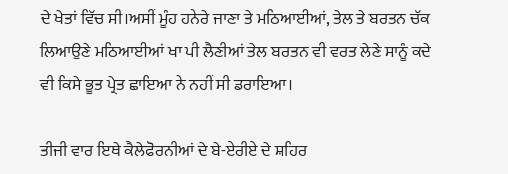ਦੇ ਖੇਤਾਂ ਵਿੱਚ ਸੀ।ਅਸੀਂ ਮੂੰਹ ਹਨੇਰੇ ਜਾਣਾ ਤੇ ਮਠਿਆਈਆਂ, ਤੇਲ ਤੇ ਬਰਤਨ ਚੱਕ ਲਿਆਉਣੇ ਮਠਿਆਈਆਂ ਖਾ ਪੀ ਲੈਣੀਆਂ ਤੇਲ ਬਰਤਨ ਵੀ ਵਰਤ ਲੇਣੇ ਸਾਨੂੰ ਕਦੇ ਵੀ ਕਿਸੇ ਭੂਤ ਪ੍ਰੇਤ ਛਾਇਆ ਨੇ ਨਹੀਂ ਸੀ ਡਰਾਇਆ।

ਤੀਜੀ ਵਾਰ ਇਥੇ ਕੈਲੇਫੋਰਨੀਆਂ ਦੇ ਬੇ-ਏਰੀਏ ਦੇ ਸ਼ਹਿਰ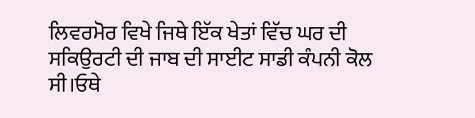ਲਿਵਰਮੋਰ ਵਿਖੇ ਜਿਥੇ ਇੱਕ ਖੇਤਾਂ ਵਿੱਚ ਘਰ ਦੀ ਸਕਿਉਰਟੀ ਦੀ ਜਾਬ ਦੀ ਸਾਈਟ ਸਾਡੀ ਕੰਪਨੀ ਕੋਲ ਸੀ।ਓਥੇ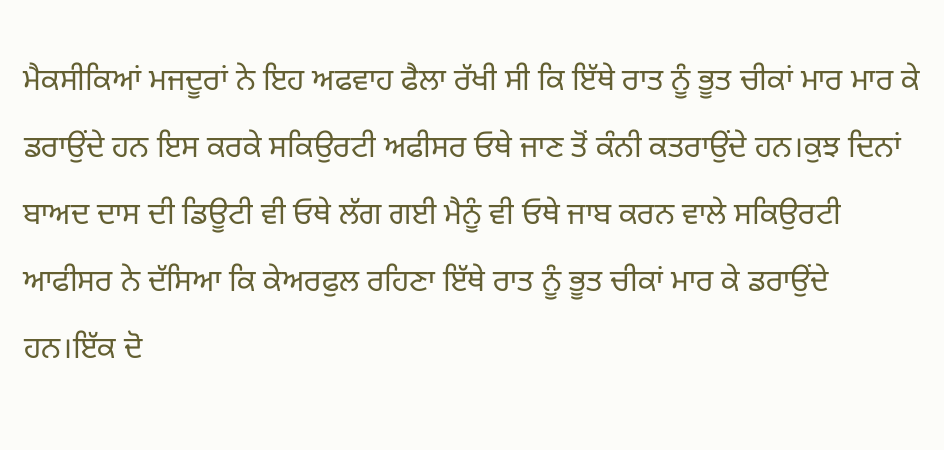ਮੈਕਸੀਕਿਆਂ ਮਜਦੂਰਾਂ ਨੇ ਇਹ ਅਫਵਾਹ ਫੈਲਾ ਰੱਖੀ ਸੀ ਕਿ ਇੱਥੇ ਰਾਤ ਨੂੰ ਭੂਤ ਚੀਕਾਂ ਮਾਰ ਮਾਰ ਕੇ ਡਰਾਉਂਦੇ ਹਨ ਇਸ ਕਰਕੇ ਸਕਿਉਰਟੀ ਅਫੀਸਰ ਓਥੇ ਜਾਣ ਤੋਂ ਕੰਨੀ ਕਤਰਾਉਂਦੇ ਹਨ।ਕੁਝ ਦਿਨਾਂ ਬਾਅਦ ਦਾਸ ਦੀ ਡਿਊਟੀ ਵੀ ਓਥੇ ਲੱਗ ਗਈ ਮੈਨੂੰ ਵੀ ਓਥੇ ਜਾਬ ਕਰਨ ਵਾਲੇ ਸਕਿਉਰਟੀ ਆਫੀਸਰ ਨੇ ਦੱਸਿਆ ਕਿ ਕੇਅਰਫੁਲ ਰਹਿਣਾ ਇੱਥੇ ਰਾਤ ਨੂੰ ਭੂਤ ਚੀਕਾਂ ਮਾਰ ਕੇ ਡਰਾਉਂਦੇ ਹਨ।ਇੱਕ ਦੋ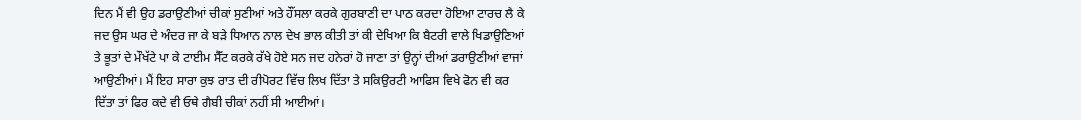ਦਿਨ ਮੈਂ ਵੀ ਉਹ ਡਰਾਉਣੀਆਂ ਚੀਕਾਂ ਸੁਣੀਆਂ ਅਤੇ ਹੌਂਸਲਾ ਕਰਕੇ ਗੁਰਬਾਣੀ ਦਾ ਪਾਠ ਕਰਦਾ ਹੋਇਆ ਟਾਰਚ ਲੈ ਕੇ ਜਦ ਉਸ ਘਰ ਦੇ ਅੰਦਰ ਜਾ ਕੇ ਬੜੇ ਧਿਆਨ ਨਾਲ ਦੇਖ ਭਾਲ ਕੀਤੀ ਤਾਂ ਕੀ ਦੇਖਿਆ ਕਿ ਬੈਟਰੀ ਵਾਲੇ ਖਿਡਾਉਣਿਆਂ ਤੇ ਭੂਤਾਂ ਦੇ ਮੌਖੱਟੇ ਪਾ ਕੇ ਟਾਈਮ ਸੈੱਟ ਕਰਕੇ ਰੱਖੇ ਹੋਏ ਸਨ ਜਦ ਹਨੇਰਾਂ ਹੋ ਜਾਣਾ ਤਾਂ ਉਨ੍ਹਾਂ ਦੀਆਂ ਡਰਾਉਣੀਆਂ ਵਾਜਾਂ ਆਉਣੀਆਂ। ਮੈਂ ਇਹ ਸਾਰਾ ਕੁਝ ਰਾਤ ਦੀ ਰੀਪੋਰਟ ਵਿੱਚ ਲਿਖ ਦਿੱਤਾ ਤੇ ਸਕਿਉਰਟੀ ਆਫਿਸ ਵਿਖੇ ਫੋਨ ਵੀ ਕਰ ਦਿੱਤਾ ਤਾਂ ਫਿਰ ਕਦੇ ਵੀ ਓਥੇ ਗੈਬੀ ਚੀਕਾਂ ਨਹੀਂ ਸੀ ਆਈਆਂ।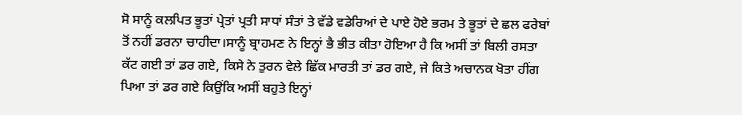ਸੋ ਸਾਨੂੰ ਕਲਪਿਤ ਭੂਤਾਂ ਪ੍ਰੇਤਾਂ ਪ੍ਰਤੀ ਸਾਧਾਂ ਸੰਤਾਂ ਤੇ ਵੱਡੇ ਵਡੇਰਿਆਂ ਦੇ ਪਾਏ ਹੋਏ ਭਰਮ ਤੇ ਭੂਤਾਂ ਦੇ ਛਲ ਫਰੇਬਾਂ ਤੋਂ ਨਹੀਂ ਡਰਨਾ ਚਾਹੀਦਾ।ਸਾਨੂੰ ਬ੍ਰਾਹਮਣ ਨੇ ਇਨ੍ਹਾਂ ਭੈ ਭੀਤ ਕੀਤਾ ਹੋਇਆ ਹੈ ਕਿ ਅਸੀਂ ਤਾਂ ਬਿਲੀ ਰਸਤਾ ਕੱਟ ਗਈ ਤਾਂ ਡਰ ਗਏ, ਕਿਸੇ ਨੇ ਤੁਰਨ ਵੇਲੇ ਛਿੱਕ ਮਾਰਤੀ ਤਾਂ ਡਰ ਗਏ, ਜੇ ਕਿਤੇ ਅਚਾਨਕ ਖੋਤਾ ਹੀਂਗ ਪਿਆ ਤਾਂ ਡਰ ਗਏ ਕਿਉਂਕਿ ਅਸੀਂ ਬਹੁਤੇ ਇਨ੍ਹਾਂ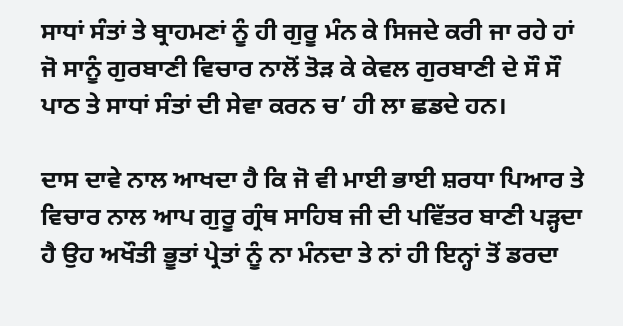ਸਾਧਾਂ ਸੰਤਾਂ ਤੇ ਬ੍ਰਾਹਮਣਾਂ ਨੂੰ ਹੀ ਗੁਰੂ ਮੰਨ ਕੇ ਸਿਜਦੇ ਕਰੀ ਜਾ ਰਹੇ ਹਾਂ ਜੋ ਸਾਨੂੰ ਗੁਰਬਾਣੀ ਵਿਚਾਰ ਨਾਲੋਂ ਤੋੜ ਕੇ ਕੇਵਲ ਗੁਰਬਾਣੀ ਦੇ ਸੌ ਸੌ ਪਾਠ ਤੇ ਸਾਧਾਂ ਸੰਤਾਂ ਦੀ ਸੇਵਾ ਕਰਨ ਚ’ ਹੀ ਲਾ ਛਡਦੇ ਹਨ।

ਦਾਸ ਦਾਵੇ ਨਾਲ ਆਖਦਾ ਹੈ ਕਿ ਜੋ ਵੀ ਮਾਈ ਭਾਈ ਸ਼ਰਧਾ ਪਿਆਰ ਤੇ ਵਿਚਾਰ ਨਾਲ ਆਪ ਗੁਰੂ ਗ੍ਰੰਥ ਸਾਹਿਬ ਜੀ ਦੀ ਪਵਿੱਤਰ ਬਾਣੀ ਪੜ੍ਹਦਾ ਹੈ ਉਹ ਅਖੌਤੀ ਭੂਤਾਂ ਪ੍ਰੇਤਾਂ ਨੂੰ ਨਾ ਮੰਨਦਾ ਤੇ ਨਾਂ ਹੀ ਇਨ੍ਹਾਂ ਤੋਂ ਡਰਦਾ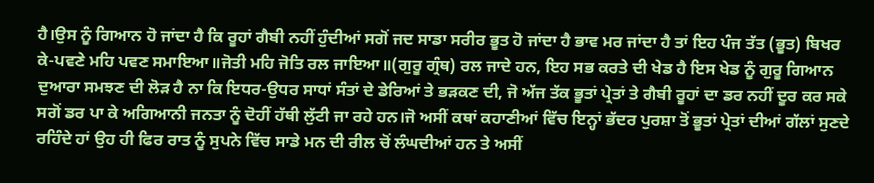ਹੈ।ਉਸ ਨੂੰ ਗਿਆਨ ਹੋ ਜਾਂਦਾ ਹੈ ਕਿ ਰੂਹਾਂ ਗੈਬੀ ਨਹੀਂ ਹੁੰਦੀਆਂ ਸਗੋਂ ਜਦ ਸਾਡਾ ਸਰੀਰ ਭੂਤ ਹੋ ਜਾਂਦਾ ਹੈ ਭਾਵ ਮਰ ਜਾਂਦਾ ਹੈ ਤਾਂ ਇਹ ਪੰਜ ਤੱਤ (ਭੂਤ) ਬਿਖਰ ਕੇ-ਪਵਣੇ ਮਹਿ ਪਵਣ ਸਮਾਇਆ॥ਜੋਤੀ ਮਹਿ ਜੋਤਿ ਰਲ ਜਾਇਆ॥(ਗੁਰੂ ਗ੍ਰੰਥ) ਰਲ ਜਾਦੇ ਹਨ, ਇਹ ਸਭ ਕਰਤੇ ਦੀ ਖੇਡ ਹੈ ਇਸ ਖੇਡ ਨੂੰ ਗੁਰੂ ਗਿਆਨ ਦੁਆਰਾ ਸਮਝਣ ਦੀ ਲੋੜ ਹੈ ਨਾ ਕਿ ਇਧਰ-ਉਧਰ ਸਾਧਾਂ ਸੰਤਾਂ ਦੇ ਡੇਰਿਆਂ ਤੇ ਭੜਕਣ ਦੀ, ਜੋ ਅੱਜ ਤੱਕ ਭੂਤਾਂ ਪ੍ਰੇਤਾਂ ਤੇ ਗੈਬੀ ਰੂਹਾਂ ਦਾ ਡਰ ਨਹੀਂ ਦੂਰ ਕਰ ਸਕੇ ਸਗੋਂ ਡਰ ਪਾ ਕੇ ਅਗਿਆਨੀ ਜਨਤਾ ਨੂੰ ਦੋਹੀਂ ਹੱਥੀ ਲੁੱਟੀ ਜਾ ਰਹੇ ਹਨ।ਜੋ ਅਸੀਂ ਕਥਾਂ ਕਹਾਣੀਆਂ ਵਿੱਚ ਇਨ੍ਹਾਂ ਭੱਦਰ ਪੁਰਸ਼ਾ ਤੋਂ ਭੂਤਾਂ ਪ੍ਰੇਤਾਂ ਦੀਆਂ ਗੱਲਾਂ ਸੁਣਦੇ ਰਹਿੰਦੇ ਹਾਂ ਉਹ ਹੀ ਫਿਰ ਰਾਤ ਨੂੰ ਸੁਪਨੇ ਵਿੱਚ ਸਾਡੇ ਮਨ ਦੀ ਰੀਲ ਚੋਂ ਲੰਘਦੀਆਂ ਹਨ ਤੇ ਅਸੀਂ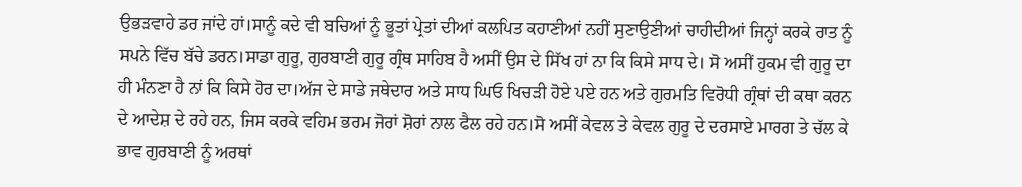ਉਭੜਵਾਹੇ ਡਰ ਜਾਂਦੇ ਹਾਂ।ਸਾਨੂੰ ਕਦੇ ਵੀ ਬਚਿਆਂ ਨੂੰ ਭੂਤਾਂ ਪ੍ਰੇਤਾਂ ਦੀਆਂ ਕਲਪਿਤ ਕਹਾਣੀਆਂ ਨਹੀਂ ਸੁਣਾਉਣੀਆਂ ਚਾਹੀਦੀਆਂ ਜਿਨ੍ਹਾਂ ਕਰਕੇ ਰਾਤ ਨੂੰ ਸਪਨੇ ਵਿੱਚ ਬੱਚੇ ਡਰਨ।ਸਾਡਾ ਗੁਰੂ, ਗੁਰਬਾਣੀ ਗੁਰੂ ਗ੍ਰੰਥ ਸਾਹਿਬ ਹੈ ਅਸੀਂ ਉਸ ਦੇ ਸਿੱਖ ਹਾਂ ਨਾ ਕਿ ਕਿਸੇ ਸਾਧ ਦੇ। ਸੋ ਅਸੀਂ ਹੁਕਮ ਵੀ ਗੁਰੂ ਦਾ ਹੀ ਮੰਨਣਾ ਹੈ ਨਾਂ ਕਿ ਕਿਸੇ ਹੋਰ ਦਾ।ਅੱਜ ਦੇ ਸਾਡੇ ਜਥੇਦਾਰ ਅਤੇ ਸਾਧ ਘਿਓ ਖਿਚੜੀ ਹੋਏ ਪਏ ਹਨ ਅਤੇ ਗੁਰਮਤਿ ਵਿਰੋਧੀ ਗ੍ਰੰਥਾਂ ਦੀ ਕਥਾ ਕਰਨ ਦੇ ਆਦੇਸ਼ ਦੇ ਰਹੇ ਹਨ, ਜਿਸ ਕਰਕੇ ਵਹਿਮ ਭਰਮ ਜੋਰਾਂ ਸ਼ੋਰਾਂ ਨਾਲ ਫੈਲ ਰਹੇ ਹਨ।ਸੋ ਅਸੀਂ ਕੇਵਲ ਤੇ ਕੇਵਲ ਗੁਰੂ ਦੇ ਦਰਸਾਏ ਮਾਰਗ ਤੇ ਚੱਲ ਕੇ ਭਾਵ ਗੁਰਬਾਣੀ ਨੂੰ ਅਰਥਾਂ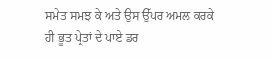ਸਮੇਤ ਸਮਝ ਕੇ ਅਤੇ ਉਸ ਉੱਪਰ ਅਮਲ ਕਰਕੇ ਹੀ ਭੂਤ ਪ੍ਰੇਤਾਂ ਦੇ ਪਾਏ ਡਰ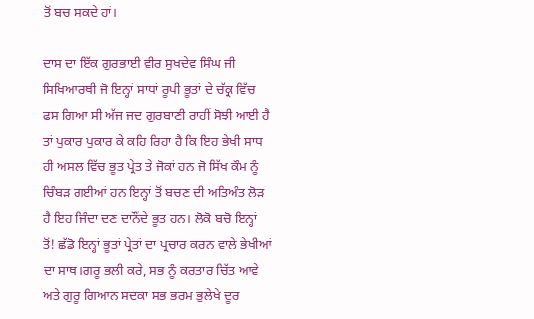ਤੋਂ ਬਚ ਸਕਦੇ ਹਾਂ।

ਦਾਸ ਦਾ ਇੱਕ ਗੁਰਭਾਈ ਵੀਰ ਸੁਖਦੇਵ ਸਿੰਘ ਜੀ ਸਿਖਿਆਰਥੀ ਜੋ ਇਨ੍ਹਾਂ ਸਾਧਾਂ ਰੂਪੀ ਭੂਤਾਂ ਦੇ ਚੱਕ੍ਰ ਵਿੱਚ ਫਸ ਗਿਆ ਸੀ ਅੱਜ ਜਦ ਗੁਰਬਾਣੀ ਰਾਹੀਂ ਸੋਝੀ ਆਈ ਹੈ ਤਾਂ ਪੁਕਾਰ ਪੁਕਾਰ ਕੇ ਕਹਿ ਰਿਹਾ ਹੈ ਕਿ ਇਹ ਭੇਖੀ ਸਾਧ ਹੀ ਅਸਲ ਵਿੱਚ ਭੂਤ ਪ੍ਰੇਤ ਤੇ ਜੋਕਾਂ ਹਨ ਜੋ ਸਿੱਖ ਕੌਮ ਨੂੰ ਚਿੰਬੜ ਗਈਆਂ ਹਨ ਇਨ੍ਹਾਂ ਤੋਂ ਬਚਣ ਦੀ ਅਤਿਅੰਤ ਲੋੜ ਹੈ ਇਹ ਜਿੰਦਾ ਦਣ ਦਾਨੌਂਦੇ ਭੂਤ ਹਨ। ਲੋਕੋ ਬਚੋ ਇਨ੍ਹਾਂ ਤੋਂ! ਛੱਡੋ ਇਨ੍ਹਾਂ ਭੂਤਾਂ ਪ੍ਰੇਤਾਂ ਦਾ ਪ੍ਰਚਾਰ ਕਰਨ ਵਾਲੇ ਭੇਖੀਆਂ ਦਾ ਸਾਥ।ਗਰੂ ਭਲੀ ਕਰੇ, ਸਭ ਨੂੰ ਕਰਤਾਰ ਚਿੱਤ ਆਵੇ ਅਤੇ ਗੁਰੂ ਗਿਆਨ ਸਦਕਾ ਸਭ ਭਰਮ ਭੁਲੇਖੇ ਦੂਰ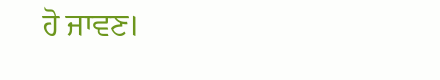ਹੋ ਜਾਵਣ।